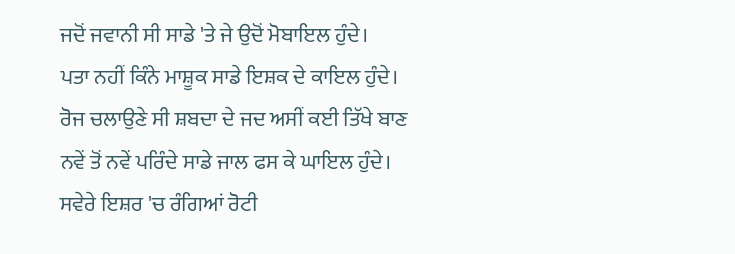ਜਦੋਂ ਜਵਾਨੀ ਸੀ ਸਾਡੇ 'ਤੇ ਜੇ ਉਦੋਂ ਮੋਬਾਇਲ ਹੁੰਦੇ।
ਪਤਾ ਨਹੀਂ ਕਿੰਨੇ ਮਾਸ਼ੂਕ ਸਾਡੇ ਇਸ਼ਕ ਦੇ ਕਾਇਲ ਹੁੰਦੇ।
ਰੋਜ ਚਲਾਉਣੇ ਸੀ ਸ਼ਬਦਾ ਦੇ ਜਦ ਅਸੀਂ ਕਈ ਤਿੱਖੇ ਬਾਣ
ਨਵੇਂ ਤੋਂ ਨਵੇਂ ਪਰਿੰਦੇ ਸਾਡੇ ਜਾਲ ਫਸ ਕੇ ਘਾਇਲ ਹੁੰਦੇ।
ਸਵੇਰੇ ਇਸ਼ਰ 'ਚ ਰੰਗਿਆਂ ਰੋਟੀ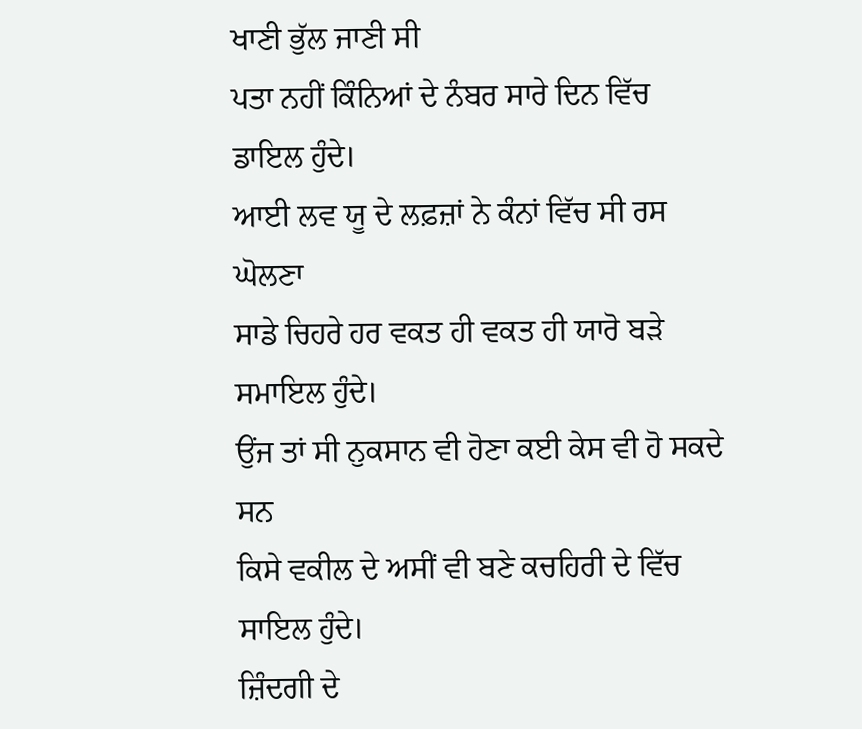ਖਾਣੀ ਭੁੱਲ ਜਾਣੀ ਸੀ
ਪਤਾ ਨਹੀਂ ਕਿੰਨਿਆਂ ਦੇ ਨੰਬਰ ਸਾਰੇ ਦਿਨ ਵਿੱਚ ਡਾਇਲ ਹੁੰਦੇ।
ਆਈ ਲਵ ਯੂ ਦੇ ਲਫ਼ਜ਼ਾਂ ਨੇ ਕੰਨਾਂ ਵਿੱਚ ਸੀ ਰਸ ਘੋਲਣਾ
ਸਾਡੇ ਚਿਹਰੇ ਹਰ ਵਕਤ ਹੀ ਵਕਤ ਹੀ ਯਾਰੋ ਬੜੇ ਸਮਾਇਲ ਹੁੰਦੇ।
ਉਂਜ ਤਾਂ ਸੀ ਨੁਕਸਾਨ ਵੀ ਹੋਣਾ ਕਈ ਕੇਸ ਵੀ ਹੋ ਸਕਦੇ ਸਨ
ਕਿਸੇ ਵਕੀਲ ਦੇ ਅਸੀਂ ਵੀ ਬਣੇ ਕਚਹਿਰੀ ਦੇ ਵਿੱਚ ਸਾਇਲ ਹੁੰਦੇ।
ਜ਼ਿੰਦਗੀ ਦੇ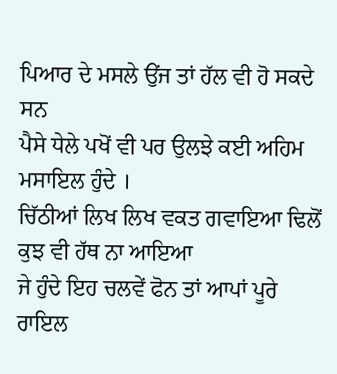ਪਿਆਰ ਦੇ ਮਸਲੇ ਉਂਜ ਤਾਂ ਹੱਲ ਵੀ ਹੋ ਸਕਦੇ ਸਨ
ਪੈਸੇ ਧੇਲੇ ਪਖੋਂ ਵੀ ਪਰ ਉਲਝੇ ਕਈ ਅਹਿਮ ਮਸਾਇਲ ਹੁੰਦੇ ।
ਚਿੱਠੀਆਂ ਲਿਖ ਲਿਖ ਵਕਤ ਗਵਾਇਆ ਢਿਲੋਂ ਕੁਝ ਵੀ ਹੱਥ ਨਾ ਆਇਆ
ਜੇ ਹੁੰਦੇ ਇਹ ਚਲਵੇਂ ਫੋਨ ਤਾਂ ਆਪਾਂ ਪੂਰੇ ਰਾਇਲ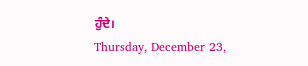ਹੁੰਦੇ।
Thursday, December 23,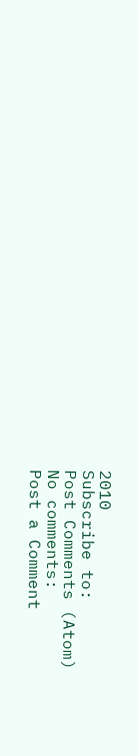2010
Subscribe to:
Post Comments (Atom)
No comments:
Post a Comment